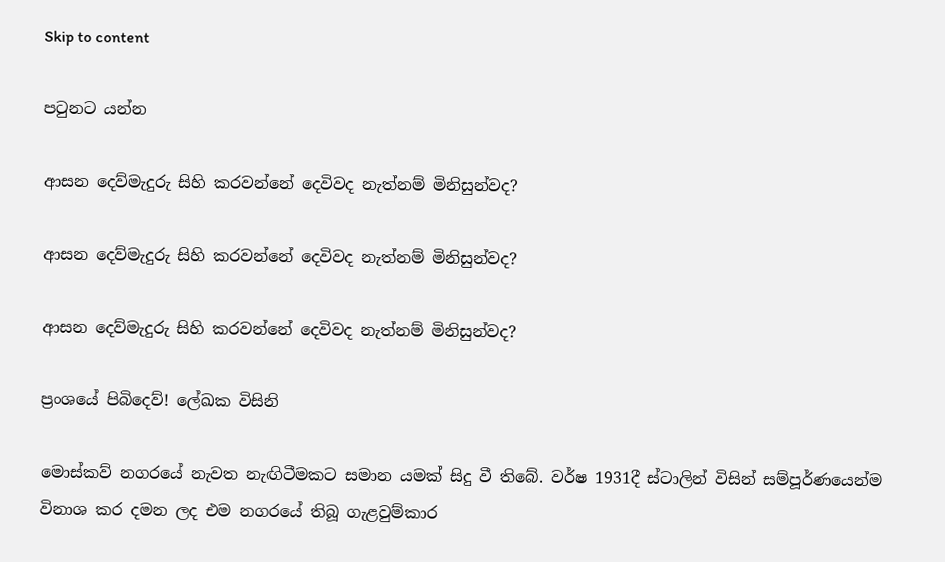Skip to content

පටුනට යන්න

ආසන දෙව්මැදුරු සිහි කරවන්නේ දෙවිවද නැත්නම් මිනිසුන්වද?

ආසන දෙව්මැදුරු සිහි කරවන්නේ දෙවිවද නැත්නම් මිනිසුන්වද?

ආසන දෙව්මැදුරු සිහි කරවන්නේ දෙවිවද නැත්නම් මිනිසුන්වද?

ප්‍රංශයේ පිබිදෙව්! ලේඛක විසිනි

මොස්කව් නගරයේ නැවත නැඟිටීමකට සමාන යමක් සිදු වී තිබේ. වර්ෂ 1931දී ස්ටාලින් විසින් සම්පූර්ණයෙන්ම විනාශ කර දමන ලද එම නගරයේ තිබූ ගැළවුම්කාර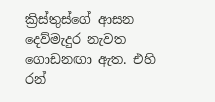ක්‍රිස්තුස්ගේ ආසන දෙව්මැදුර නැවත ගොඩනඟා ඇත. එහි රන්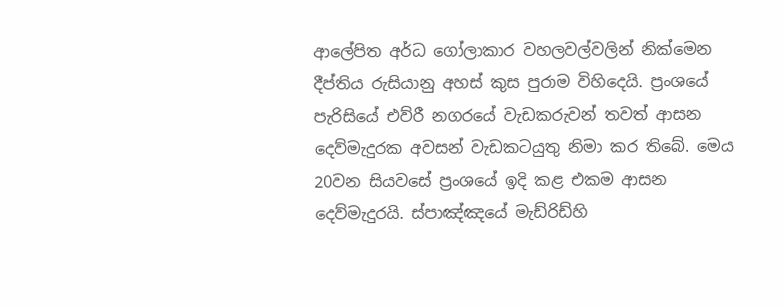ආලේපිත අර්ධ ගෝලාකාර වහලවල්වලින් නික්මෙන දීප්තිය රුසියානු අහස් කුස පුරාම විහිදෙයි. ප්‍රංශයේ පැරිසියේ එව්රී නගරයේ වැඩකරුවන් තවත් ආසන දෙව්මැදුරක අවසන් වැඩකටයුතු නිමා කර තිබේ. මෙය 20වන සියවසේ ප්‍රංශයේ ඉදි කළ එකම ආසන දෙව්මැදුරයි. ස්පාඤ්ඤයේ මැඩ්රිඩ්හි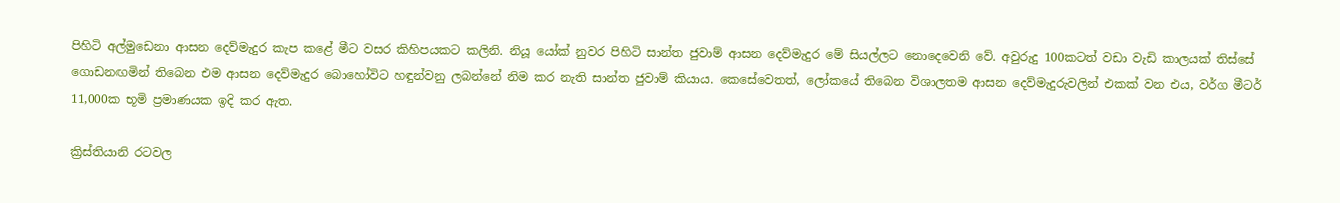පිහිටි අල්මුඩෙනා ආසන දෙව්මැදුර කැප කළේ මීට වසර කිහිපයකට කලිනි. නියූ යෝක් නුවර පිහිටි සාන්ත ජුවාම් ආසන දෙව්මැදුර මේ සියල්ලට නොදෙවෙනි වේ. අවුරුදු 100කටත් වඩා වැඩි කාලයක් තිස්සේ ගොඩනඟමින් තිබෙන එම ආසන දෙව්මැදුර බොහෝවිට හඳුන්වනු ලබන්නේ නිම කර නැති සාන්ත ජුවාම් කියාය. කෙසේවෙතත්, ලෝකයේ තිබෙන විශාලතම ආසන දෙව්මැදුරුවලින් එකක් වන එය, වර්ග මීටර් 11,000ක භූමි ප්‍රමාණයක ඉදි කර ඇත.

ක්‍රිස්තියානි රටවල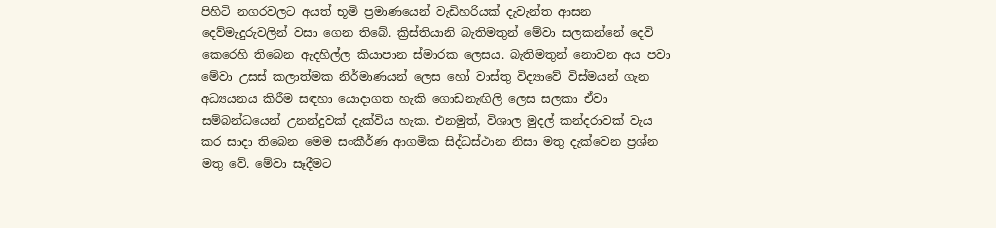පිහිටි නගරවලට අයත් භූමි ප්‍රමාණයෙන් වැඩිහරියක් දැවැන්ත ආසන දෙව්මැදුරුවලින් වසා ගෙන තිබේ. ක්‍රිස්තියානි බැතිමතුන් මේවා සලකන්නේ දෙවි කෙරෙහි තිබෙන ඇදහිල්ල කියාපාන ස්මාරක ලෙසය. බැතිමතුන් නොවන අය පවා මේවා උසස් කලාත්මක නිර්මාණයන් ලෙස හෝ වාස්තු විද්‍යාවේ විස්මයන් ගැන අධ්‍යයනය කිරීම සඳහා යොදාගත හැකි ගොඩනැඟිලි ලෙස සලකා ඒවා සම්බන්ධයෙන් උනන්දුවක් දැක්විය හැක. එනමුත්, විශාල මුදල් කන්දරාවක් වැය කර සාදා තිබෙන මෙම සංකීර්ණ ආගමික සිද්ධස්ථාන නිසා මතු දැක්වෙන ප්‍රශ්න මතු වේ. මේවා සෑදීමට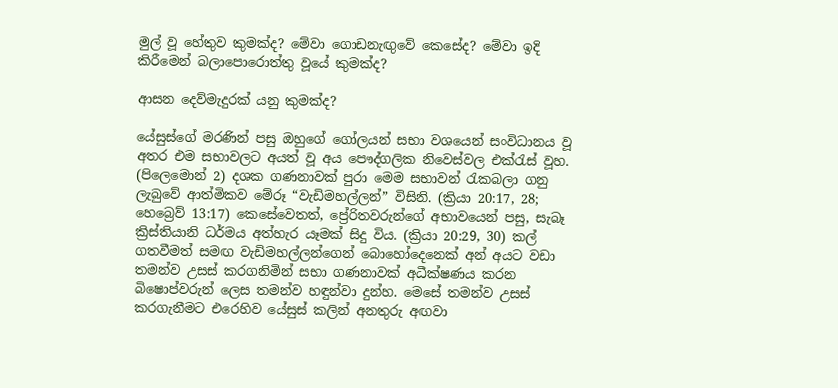මුල් වූ හේතුව කුමක්ද? මේවා ගොඩනැඟුවේ කෙසේද? මේවා ඉදි කිරීමෙන් බලාපොරොත්තු වූයේ කුමක්ද?

ආසන දෙව්මැදුරක් යනු කුමක්ද?

යේසුස්ගේ මරණින් පසු ඔහුගේ ගෝලයන් සභා වශයෙන් සංවිධානය වූ අතර එම සභාවලට අයත් වූ අය පෞද්ගලික නිවෙස්වල එක්රැස් වූහ. (පිලෙමොන් 2) දශක ගණනාවක් පුරා මෙම සභාවන් රැකබලා ගනු ලැබුවේ ආත්මිකව මේරූ “වැඩිමහල්ලන්” විසිනි. (ක්‍රියා 20:17, 28; හෙබ්‍රෙව් 13:17) කෙසේවෙතත්, ප්‍රේරිතවරුන්ගේ අභාවයෙන් පසු, සැබෑ ක්‍රිස්තියානි ධර්මය අත්හැර යෑමක් සිදු විය. (ක්‍රියා 20:29, 30) කල් ගතවීමත් සමඟ වැඩිමහල්ලන්ගෙන් බොහෝදෙනෙක් අන් අයට වඩා තමන්ව උසස් කරගනිමින් සභා ගණනාවක් අධීක්ෂණය කරන බිෂොප්වරුන් ලෙස තමන්ව හඳුන්වා දුන්හ. මෙසේ තමන්ව උසස් කරගැනීමට එරෙහිව යේසුස් කලින් අනතුරු අඟවා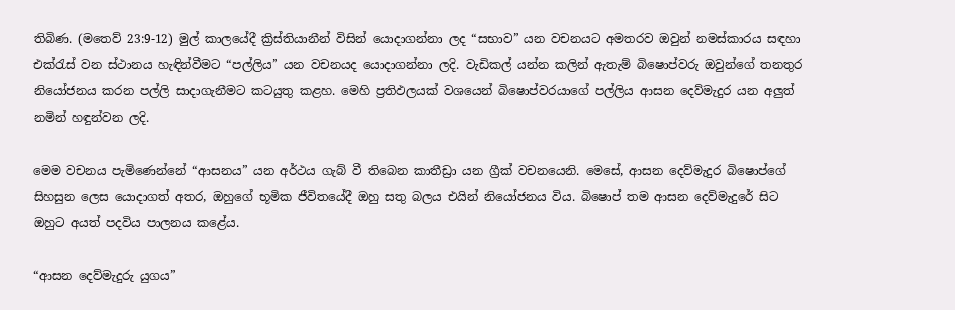තිබිණ. (මතෙව් 23:9-12) මුල් කාලයේදී ක්‍රිස්තියානීන් විසින් යොදාගන්නා ලද “සභාව” යන වචනයට අමතරව ඔවුන් නමස්කාරය සඳහා එක්රැස් වන ස්ථානය හැඳින්වීමට “පල්ලිය” යන වචනයද යොදාගන්නා ලදි. වැඩිකල් යන්න කලින් ඇතැම් බිෂොප්වරු ඔවුන්ගේ තනතුර නියෝජනය කරන පල්ලි සාදාගැනීමට කටයුතු කළහ. මෙහි ප්‍රතිඵලයක් වශයෙන් බිෂොප්වරයාගේ පල්ලිය ආසන දෙව්මැදුර යන අලුත් නමින් හඳුන්වන ලදි.

මෙම වචනය පැමිණෙන්නේ “ආසනය” යන අර්ථය ගැබ් වී තිබෙන කාතීඩ්‍රා යන ග්‍රීක් වචනයෙනි. මෙසේ, ආසන දෙව්මැදුර බිෂොප්ගේ සිහසුන ලෙස යොදාගත් අතර, ඔහුගේ භූමික ජීවිතයේදී ඔහු සතු බලය එයින් නියෝජනය විය. බිෂොප් තම ආසන දෙව්මැදුරේ සිට ඔහුට අයත් පදවිය පාලනය කළේය.

“ආසන දෙව්මැදුරු යුගය”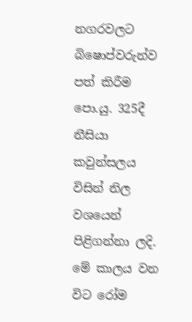නගරවලට බිෂොප්වරුන්ව පත් කිරීම පො.යු. 325දී නීසියා කවුන්සලය විසින් නිල වශයෙන් පිළිගන්නා ලදි. මේ කාලය වන විට රෝම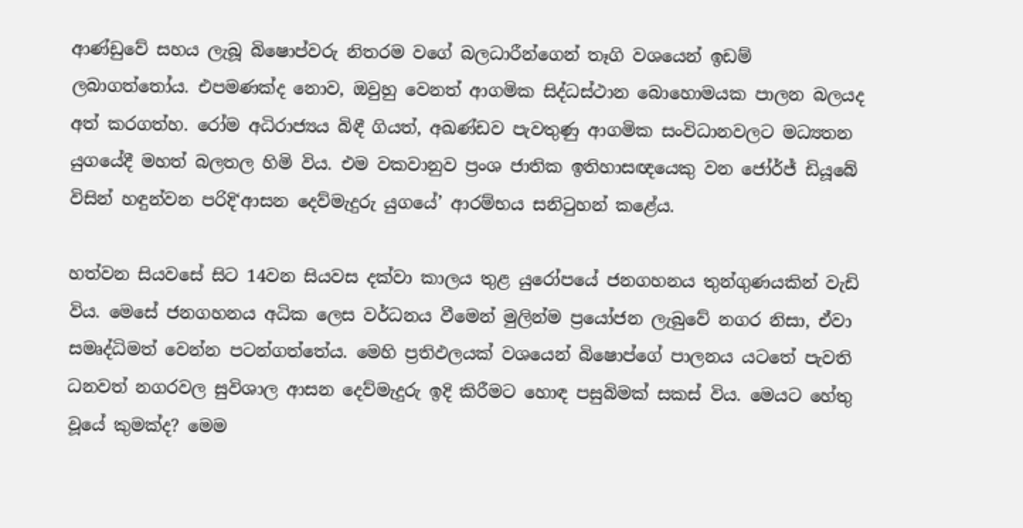ආණ්ඩුවේ සහය ලැබූ බිෂොප්වරු නිතරම වගේ බලධාරීන්ගෙන් තෑගි වශයෙන් ඉඩම් ලබාගත්තෝය. එපමණක්ද නොව, ඔවුහු වෙනත් ආගමික සිද්ධස්ථාන බොහොමයක පාලන බලයද අත් කරගත්හ. රෝම අධිරාජ්‍යය බිඳී ගියත්, අඛණ්ඩව පැවතුණු ආගමික සංවිධානවලට මධ්‍යතන යුගයේදී මහත් බලතල හිමි විය. එම වකවානුව ප්‍රංශ ජාතික ඉතිහාසඥයෙකු වන ජෝර්ජ් ඩියූබේ විසින් හඳුන්වන පරිදි‘ආසන දෙව්මැදුරු යුගයේ’ ආරම්භය සනිටුහන් කළේය.

හත්වන සියවසේ සිට 14වන සියවස දක්වා කාලය තුළ යුරෝපයේ ජනගහනය තුන්ගුණයකින් වැඩි විය. මෙසේ ජනගහනය අධික ලෙස වර්ධනය වීමෙන් මුලින්ම ප්‍රයෝජන ලැබුවේ නගර නිසා, ඒවා සමෘද්ධිමත් වෙන්න පටන්ගත්තේය. මෙහි ප්‍රතිඵලයක් වශයෙන් බිෂොප්ගේ පාලනය යටතේ පැවති ධනවත් නගරවල සුවිශාල ආසන දෙව්මැදුරු ඉදි කිරීමට හොඳ පසුබිමක් සකස් විය. මෙයට හේතු වූයේ කුමක්ද? මෙම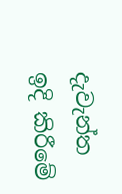දැවැන්ත ඉදි කිරීමේ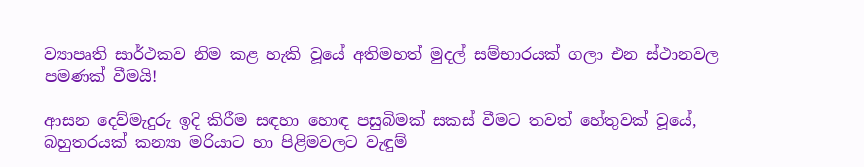ව්‍යාපෘති සාර්ථකව නිම කළ හැකි වූයේ අතිමහත් මුදල් සම්භාරයක් ගලා එන ස්ථානවල පමණක් වීමයි!

ආසන දෙව්මැදුරු ඉදි කිරීම සඳහා හොඳ පසුබිමක් සකස් වීමට තවත් හේතුවක් වූයේ, බහුතරයක් කන්‍යා මරියාට හා පිළිමවලට වැඳුම්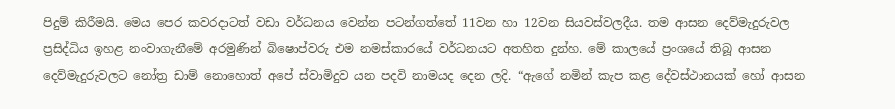පිදුම් කිරීමයි. මෙය පෙර කවරදාටත් වඩා වර්ධනය වෙන්න පටන්ගත්තේ 11වන හා 12වන සියවස්වලදීය. තම ආසන දෙව්මැදුරුවල ප්‍රසිද්ධිය ඉහළ නංවාගැනීමේ අරමුණින් බිෂොප්වරු එම නමස්කාරයේ වර්ධනයට අතහිත දුන්හ. මේ කාලයේ ප්‍රංශයේ තිබූ ආසන දෙව්මැදුරුවලට නෝත්‍ර ඩාම් නොහොත් අපේ ස්වාමිදුව යන පදවි නාමයද දෙන ලදි. “ඇගේ නමින් කැප කළ දේවස්ථානයක් හෝ ආසන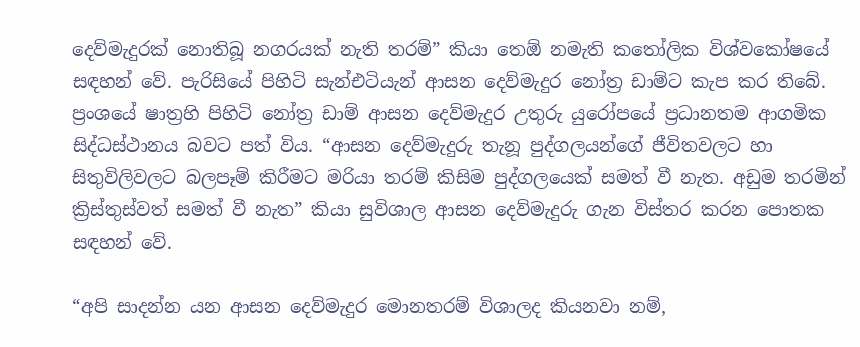දෙව්මැදුරක් නොතිබූ නගරයක් නැති තරම්” කියා තෙඕ නමැති කතෝලික විශ්වකෝෂයේ සඳහන් වේ. පැරිසියේ පිහිටි සැන්එටියැන් ආසන දෙව්මැදුර නෝත්‍ර ඩාම්ට කැප කර තිබේ. ප්‍රංශයේ ෂාත්‍රහි පිහිටි නෝත්‍ර ඩාම් ආසන දෙව්මැදුර උතුරු යුරෝපයේ ප්‍රධානතම ආගමික සිද්ධස්ථානය බවට පත් විය. “ආසන දෙව්මැදුරු තැනූ පුද්ගලයන්ගේ ජීවිතවලට හා සිතුවිලිවලට බලපෑම් කිරීමට මරියා තරම් කිසිම පුද්ගලයෙක් සමත් වී නැත. අඩුම තරමින් ක්‍රිස්තුස්වත් සමත් වී නැත” කියා සුවිශාල ආසන දෙව්මැදුරු ගැන විස්තර කරන පොතක සඳහන් වේ.

“අපි සාදන්න යන ආසන දෙව්මැදුර මොනතරම් විශාලද කියනවා නම්,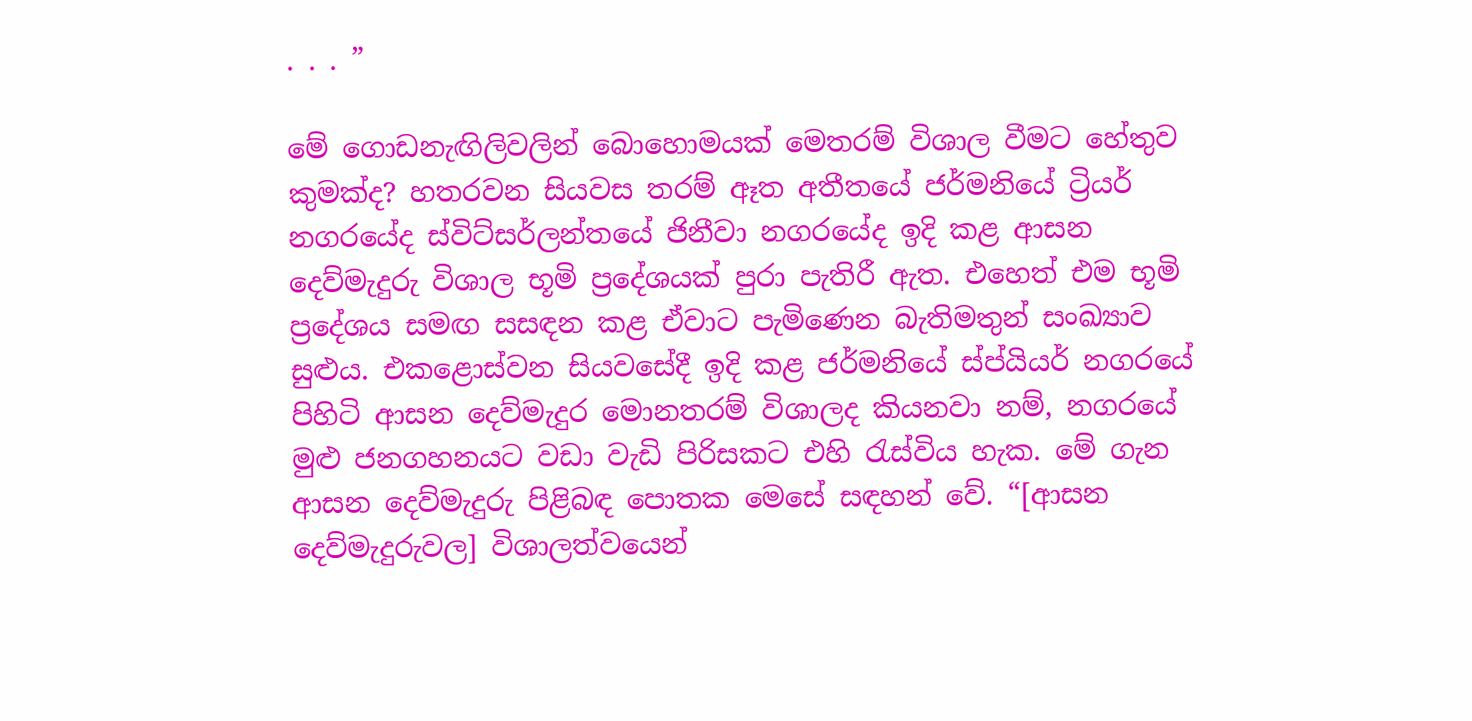. . . ”

මේ ගොඩනැඟිලිවලින් බොහොමයක් මෙතරම් විශාල වීමට හේතුව කුමක්ද? හතරවන සියවස තරම් ඈත අතීතයේ ජර්මනියේ ට්‍රියර් නගරයේද ස්විට්සර්ලන්තයේ ජිනීවා නගරයේද ඉදි කළ ආසන දෙව්මැදුරු විශාල භූමි ප්‍රදේශයක් පුරා පැතිරී ඇත. එහෙත් එම භූමි ප්‍රදේශය සමඟ සසඳන කළ ඒවාට පැමිණෙන බැතිමතුන් සංඛ්‍යාව සුළුය. එකළොස්වන සියවසේදී ඉදි කළ ජර්මනියේ ස්ප්යියර් නගරයේ පිහිටි ආසන දෙව්මැදුර මොනතරම් විශාලද කියනවා නම්, නගරයේ මුළු ජනගහනයට වඩා වැඩි පිරිසකට එහි රැස්විය හැක. මේ ගැන ආසන දෙව්මැදුරු පිළිබඳ පොතක මෙසේ සඳහන් වේ. “[ආසන දෙව්මැදුරුවල] විශාලත්වයෙන්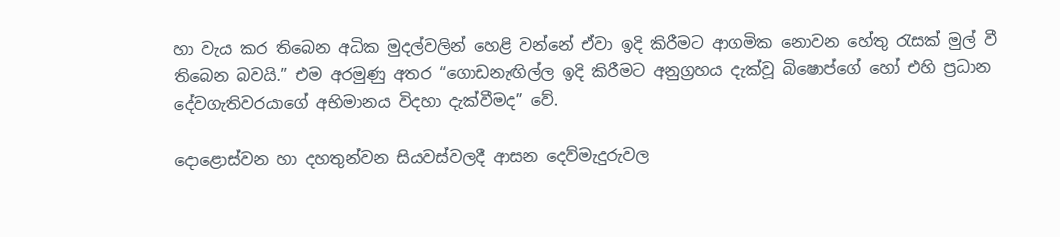හා වැය කර තිබෙන අධික මුදල්වලින් හෙළි වන්නේ ඒවා ඉදි කිරීමට ආගමික නොවන හේතු රැසක් මුල් වී තිබෙන බවයි.” එම අරමුණු අතර “ගොඩනැඟිල්ල ඉදි කිරීමට අනුග්‍රහය දැක්වූ බිෂොප්ගේ හෝ එහි ප්‍රධාන දේවගැතිවරයාගේ අභිමානය විදහා දැක්වීමද” වේ.

දොළොස්වන හා දහතුන්වන සියවස්වලදී ආසන දෙව්මැදුරුවල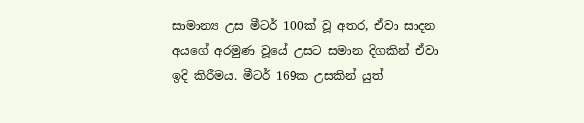සාමාන්‍ය උස මීටර් 100ක් වූ අතර, ඒවා සාදන අයගේ අරමුණ වූයේ උසට සමාන දිගකින් ඒවා ඉදි කිරීමය. මීටර් 169ක උසකින් යුත්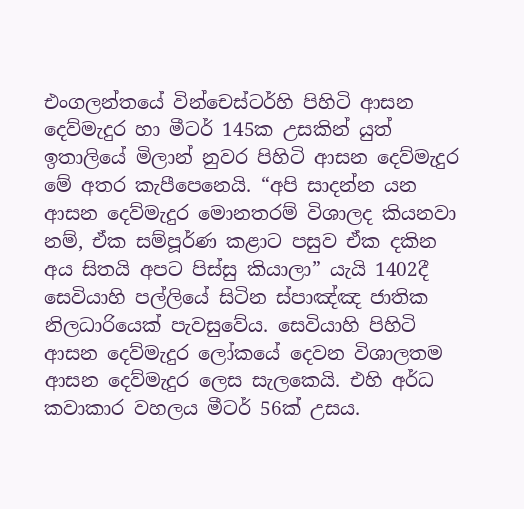එංගලන්තයේ වින්චෙස්ටර්හි පිහිටි ආසන දෙව්මැදුර හා මීටර් 145ක උසකින් යුත් ඉතාලියේ මිලාන් නුවර පිහිටි ආසන දෙව්මැදුර මේ අතර කැපීපෙනෙයි. “අපි සාදන්න යන ආසන දෙව්මැදුර මොනතරම් විශාලද කියනවා නම්, ඒක සම්පූර්ණ කළාට පසුව ඒක දකින අය සිතයි අපට පිස්සු කියාලා” යැයි 1402දී සෙවියාහි පල්ලියේ සිටින ස්පාඤ්ඤ ජාතික නිලධාරියෙක් පැවසුවේය. සෙවියාහි පිහිටි ආසන දෙව්මැදුර ලෝකයේ දෙවන විශාලතම ආසන දෙව්මැදුර ලෙස සැලකෙයි. එහි අර්ධ කවාකාර වහලය මීටර් 56ක් උසය.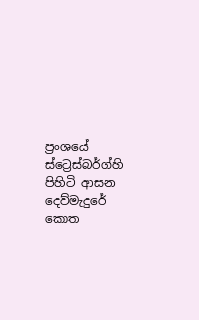ප්‍රංශයේ ස්ට්‍රෙස්බර්ග්හි පිහිටි ආසන දෙව්මැදුරේ කොත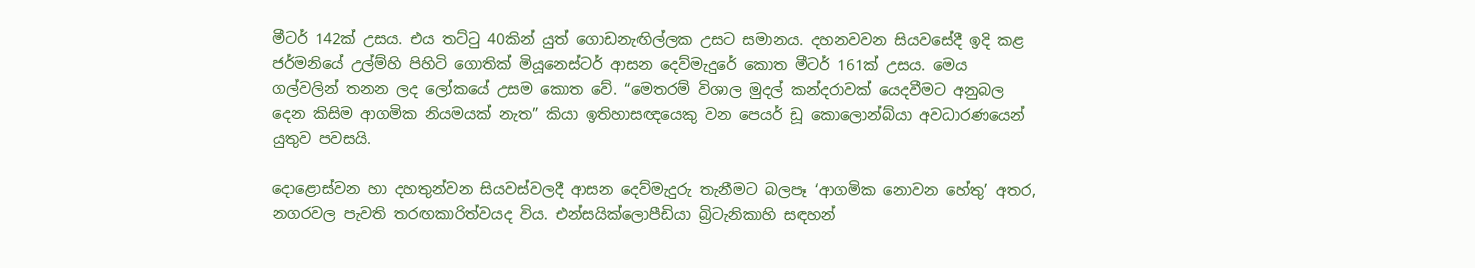මීටර් 142ක් උසය. එය තට්ටු 40කින් යුත් ගොඩනැඟිල්ලක උසට සමානය. දහනවවන සියවසේදී ඉදි කළ ජර්මනියේ උල්ම්හි පිහිටි ගොතික් මියූනෙස්ටර් ආසන දෙව්මැදුරේ කොත මීටර් 161ක් උසය. මෙය ගල්වලින් තනන ලද ලෝකයේ උසම කොත වේ. “මෙතරම් විශාල මුදල් කන්දරාවක් යෙදවීමට අනුබල දෙන කිසිම ආගමික නියමයක් නැත” කියා ඉතිහාසඥයෙකු වන පෙයර් ඩූ කොලොන්බ්යා අවධාරණයෙන් යුතුව පවසයි.

දොළොස්වන හා දහතුන්වන සියවස්වලදී ආසන දෙව්මැදුරු තැනීමට බලපෑ ‘ආගමික නොවන හේතු’ අතර, නගරවල පැවති තරඟකාරිත්වයද විය. එන්සයික්ලොපීඩියා බ්‍රිටැනිකාහි සඳහන්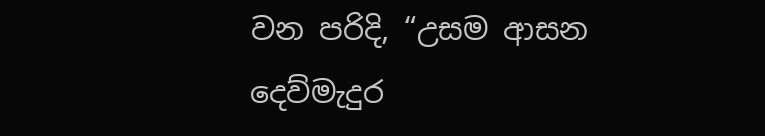වන පරිදි, “උසම ආසන දෙව්මැදුර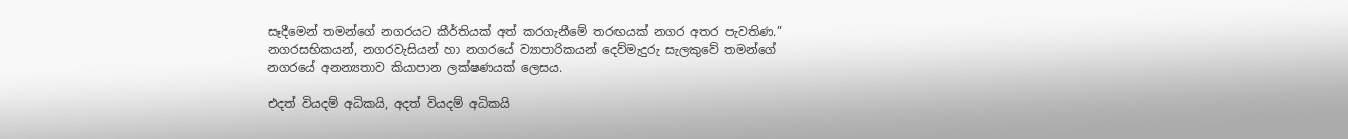සෑදීමෙන් තමන්ගේ නගරයට කීර්තියක් අත් කරගැනීමේ තරඟයක් නගර අතර පැවතිණ.” නගරසභිකයන්, නගරවැසියන් හා නගරයේ ව්‍යාපාරිකයන් දෙව්මැදුරු සැලකුවේ තමන්ගේ නගරයේ අනන්‍යතාව කියාපාන ලක්ෂණයක් ලෙසය.

එදත් වියදම් අධිකයි, අදත් වියදම් අධිකයි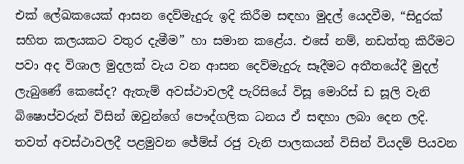එක් ලේඛකයෙක් ආසන දෙව්මැදුරු ඉදි කිරීම සඳහා මුදල් යෙදවීම, “සිදුරක් සහිත කලයකට වතුර දැමීම” හා සමාන කළේය. එසේ නම්, නඩත්තු කිරීමට පවා අද විශාල මුදලක් වැය වන ආසන දෙව්මැදුරු සෑදීමට අතීතයේදී මුදල් ලැබුණේ කෙසේද? ඇතැම් අවස්ථාවලදී පැරිසියේ විසූ මොරිස් ඩ සූලි වැනි බිෂොප්වරුන් විසින් ඔවුන්ගේ පෞද්ගලික ධනය ඒ සඳහා ලබා දෙන ලදි. තවත් අවස්ථාවලදී පළමුවන ජේම්ස් රජු වැනි පාලකයන් විසින් වියදම් පියවන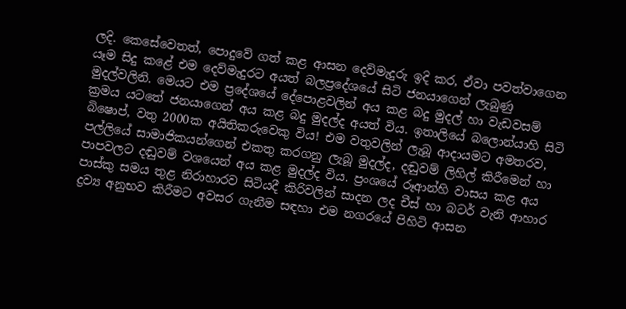ලදි. කෙසේවෙතත්, පොදුවේ ගත් කළ ආසන දෙව්මැදුරු ඉදි කර, ඒවා පවත්වාගෙන යෑම සිදු කළේ එම දෙව්මැදුරට අයත් බලප්‍රදේශයේ සිටි ජනයාගෙන් ලැබුණු මුදල්වලිනි. මෙයට එම ප්‍රදේශයේ දේපොළවලින් අය කළ බදු මුදල් හා වැඩවසම් ක්‍රමය යටතේ ජනයාගෙන් අය කළ බදු මුදල්ද අයත් විය. ඉතාලියේ බලොන්යාහි සිටි බිෂොප්, වතු 2000ක අයිතිකරුවෙකු විය! එම වතුවලින් ලැබූ ආදායමට අමතරව, පල්ලියේ සාමාජිකයන්ගෙන් එකතු කරගනු ලැබූ මුදල්ද, දඬුවම් ලිහිල් කිරීමෙන් හා පාපවලට දඬුවම් වශයෙන් අය කළ මුදල්ද විය. ප්‍රංශයේ රූආන්හි වාසය කළ අය පාස්කු සමය තුළ නිරාහාරව සිටියදී කිරිවලින් සාදන ලද චීස් හා බටර් වැනි ආහාර ද්‍රව්‍ය අනුභව කිරීමට අවසර ගැනීම සඳහා එම නගරයේ පිහිටි ආසන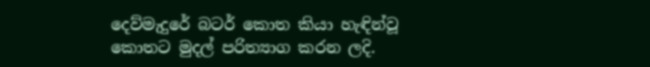දෙව්මැදුරේ බටර් කොත කියා හැඳින්වූ කොතට මුදල් පරිත්‍යාග කරන ලදි.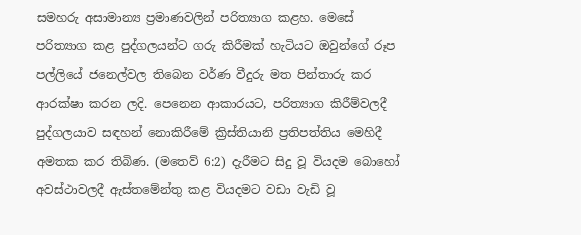සමහරු අසාමාන්‍ය ප්‍රමාණවලින් පරිත්‍යාග කළහ. මෙසේ පරිත්‍යාග කළ පුද්ගලයන්ට ගරු කිරීමක් හැටියට ඔවුන්ගේ රූප පල්ලියේ ජනෙල්වල තිබෙන වර්ණ වීදුරු මත පින්තාරු කර ආරක්ෂා කරන ලදි. පෙනෙන ආකාරයට, පරිත්‍යාග කිරීම්වලදී පුද්ගලයාව සඳහන් නොකිරීමේ ක්‍රිස්තියානි ප්‍රතිපත්තිය මෙහිදී අමතක කර තිබිණ. (මතෙව් 6:2) දැරීමට සිදු වූ වියදම බොහෝ අවස්ථාවලදී ඇස්තමේන්තු කළ වියදමට වඩා වැඩි වූ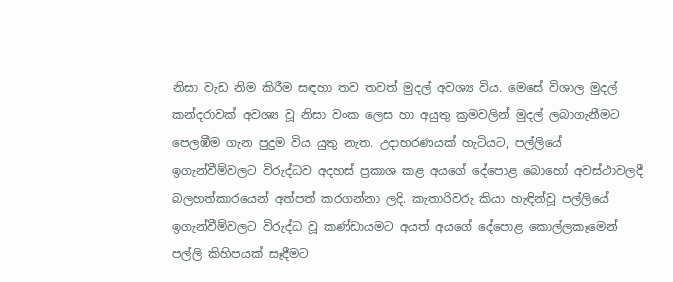නිසා වැඩ නිම කිරීම සඳහා තව තවත් මුදල් අවශ්‍ය විය. මෙසේ විශාල මුදල් කන්දරාවක් අවශ්‍ය වූ නිසා වංක ලෙස හා අයුතු ක්‍රමවලින් මුදල් ලබාගැනීමට පෙලඹීම ගැන පුදුම විය යුතු නැත. උදාහරණයක් හැටියට, පල්ලියේ ඉගැන්වීම්වලට විරුද්ධව අදහස් ප්‍රකාශ කළ අයගේ දේපොළ බොහෝ අවස්ථාවලදී බලහත්කාරයෙන් අත්පත් කරගන්නා ලදි. කැතාරිවරු කියා හැඳින්වූ පල්ලියේ ඉගැන්වීම්වලට විරුද්ධ වූ කණ්ඩායමට අයත් අයගේ දේපොළ කොල්ලකෑමෙන් පල්ලි කිහිපයක් සෑදීමට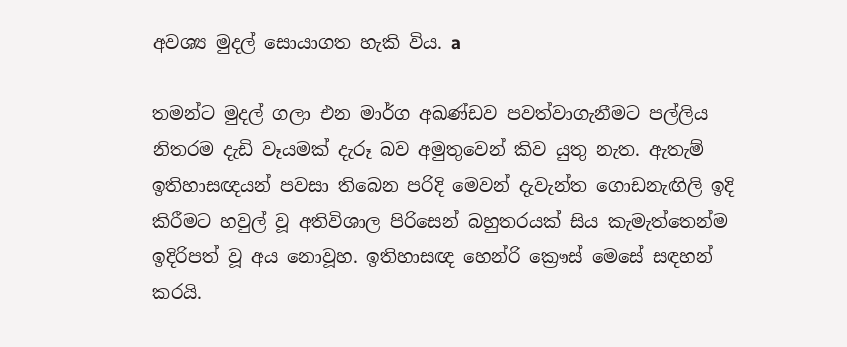අවශ්‍ය මුදල් සොයාගත හැකි විය. a

තමන්ට මුදල් ගලා එන මාර්ග අඛණ්ඩව පවත්වාගැනීමට පල්ලිය නිතරම දැඩි වෑයමක් දැරූ බව අමුතුවෙන් කිව යුතු නැත. ඇතැම් ඉතිහාසඥයන් පවසා තිබෙන පරිදි මෙවන් දැවැන්ත ගොඩනැඟිලි ඉදි කිරීමට හවුල් වූ අතිවිශාල පිරිසෙන් බහුතරයක් සිය කැමැත්තෙන්ම ඉදිරිපත් වූ අය නොවූහ. ඉතිහාසඥ හෙන්රි ක්‍රෞස් මෙසේ සඳහන් කරයි.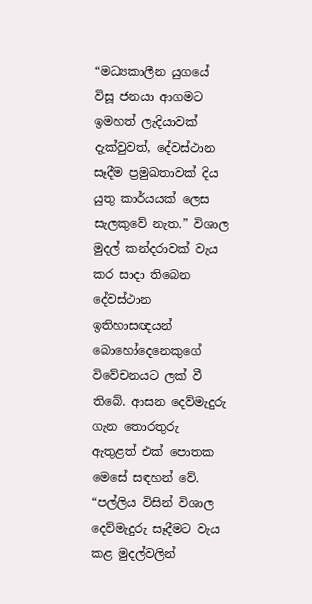“මධ්‍යකාලීන යුගයේ විසූ ජනයා ආගමට ඉමහත් ලැදියාවක් දැක්වුවත්, දේවස්ථාන සෑදීම ප්‍රමුඛතාවක් දිය යුතු කාර්යයක් ලෙස සැලකුවේ නැත.” විශාල මුදල් කන්දරාවක් වැය කර සාදා තිබෙන දේවස්ථාන ඉතිහාසඥයන් බොහෝදෙනෙකුගේ විවේචනයට ලක් වී තිබේ. ආසන දෙව්මැදුරු ගැන තොරතුරු ඇතුළත් එක් පොතක මෙසේ සඳහන් වේ. “පල්ලිය විසින් විශාල දෙව්මැදුරු සෑදීමට වැය කළ මුදල්වලින්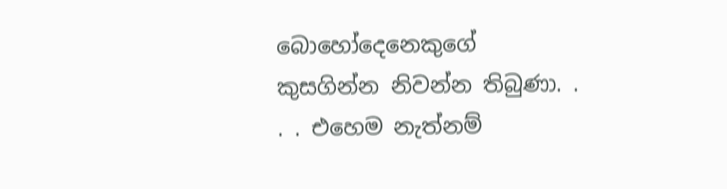බොහෝදෙනෙකුගේ කුසගින්න නිවන්න තිබුණා. . . . එහෙම නැත්නම්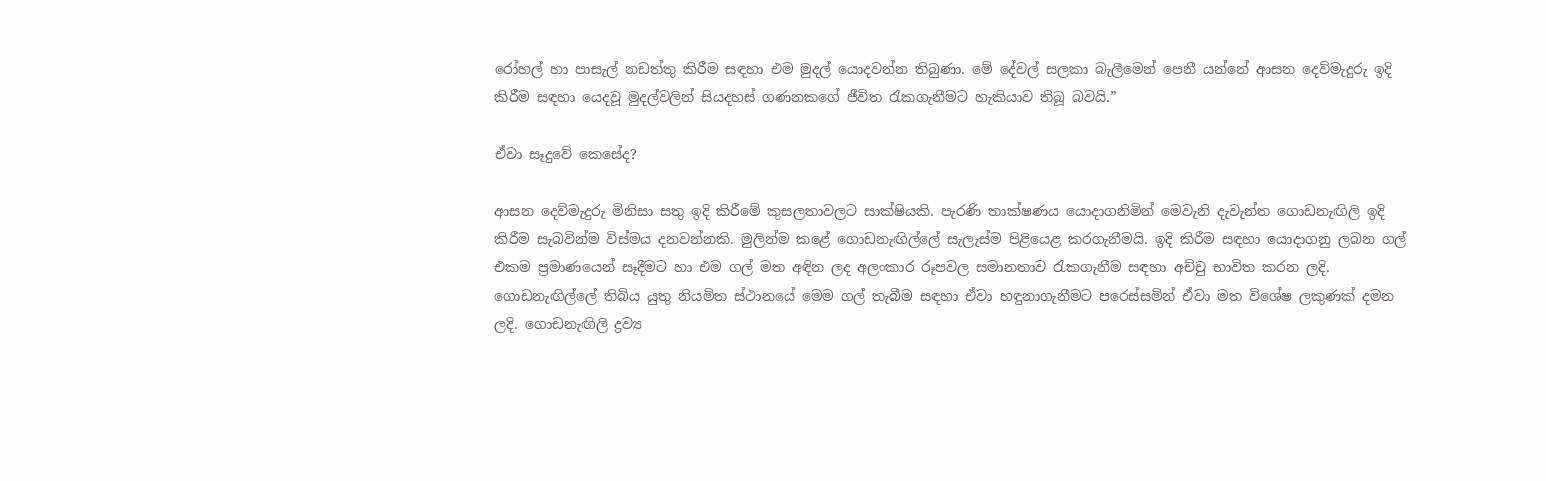රෝහල් හා පාසැල් නඩත්තු කිරීම සඳහා එම මුදල් යොදවන්න තිබුණා. මේ දේවල් සලකා බැලීමෙන් පෙනී යන්නේ ආසන දෙව්මැදුරු ඉදි කිරීම සඳහා යෙදවූ මුදල්වලින් සියදහස් ගණනකගේ ජීවිත රැකගැනීමට හැකියාව තිබූ බවයි.”

ඒවා සෑදුවේ කෙසේද?

ආසන දෙව්මැදුරු මිනිසා සතු ඉදි කිරීමේ කුසලතාවලට සාක්ෂියකි. පැරණි තාක්ෂණය යොදාගනිමින් මෙවැනි දැවැන්ත ගොඩනැඟිලි ඉදි කිරීම සැබවින්ම විස්මය දනවන්නකි. මුලින්ම කළේ ගොඩනැඟිල්ලේ සැලැස්ම පිළියෙළ කරගැනීමයි. ඉදි කිරීම සඳහා යොදාගනු ලබන ගල් එකම ප්‍රමාණයෙන් සෑදීමට හා එම ගල් මත අඳින ලද අලංකාර රූපවල සමානතාව රැකගැනීම සඳහා අච්චු භාවිත කරන ලදි. ගොඩනැඟිල්ලේ තිබිය යුතු නියමිත ස්ථානයේ මෙම ගල් තැබීම සඳහා ඒවා හඳුනාගැනීමට පරෙස්සමින් ඒවා මත විශේෂ ලකුණක් දමන ලදි. ගොඩනැඟිලි ද්‍රව්‍ය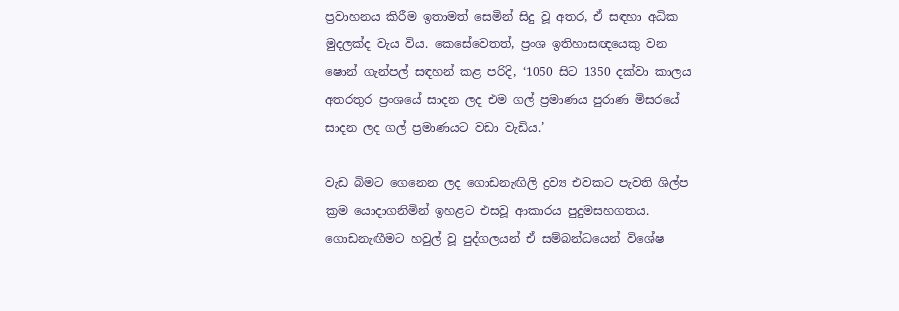ප්‍රවාහනය කිරීම ඉතාමත් සෙමින් සිදු වූ අතර, ඒ සඳහා අධික මුදලක්ද වැය විය. කෙසේවෙතත්, ප්‍රංශ ඉතිහාසඥයෙකු වන ෂොන් ගැන්පල් සඳහන් කළ පරිදි, ‘1050 සිට 1350 දක්වා කාලය අතරතුර ප්‍රංශයේ සාදන ලද එම ගල් ප්‍රමාණය පුරාණ මිසරයේ සාදන ලද ගල් ප්‍රමාණයට වඩා වැඩිය.’

වැඩ බිමට ගෙනෙන ලද ගොඩනැඟිලි ද්‍රව්‍ය එවකට පැවති ශිල්ප ක්‍රම යොදාගනිමින් ඉහළට එසවූ ආකාරය පුදුමසහගතය. ගොඩනැඟීමට හවුල් වූ පුද්ගලයන් ඒ සම්බන්ධයෙන් විශේෂ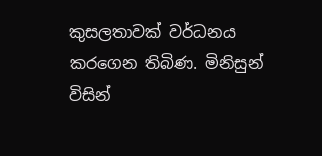කුසලතාවක් වර්ධනය කරගෙන තිබිණ. මිනිසුන් විසින්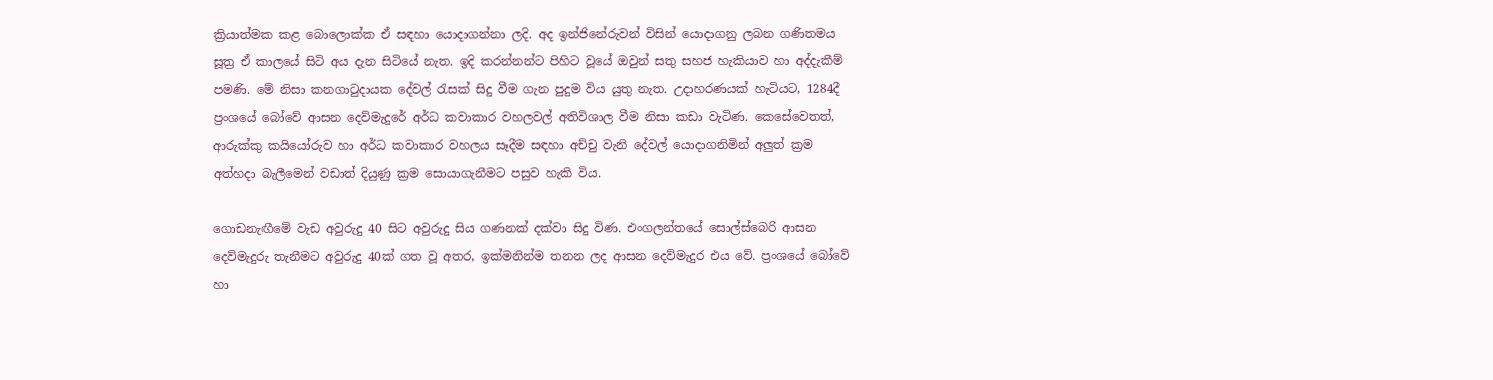ක්‍රියාත්මක කළ බොලොක්ක ඒ සඳහා යොදාගන්නා ලදි. අද ඉන්ජිනේරුවන් විසින් යොදාගනු ලබන ගණිතමය සූත්‍ර ඒ කාලයේ සිටි අය දැන සිටියේ නැත. ඉදි කරන්නන්ට පිහිට වූයේ ඔවුන් සතු සහජ හැකියාව හා අද්දැකීම් පමණි. මේ නිසා කනගාටුදායක දේවල් රැසක් සිදු වීම ගැන පුදුම විය යුතු නැත. උදාහරණයක් හැටියට, 1284දී ප්‍රංශයේ බෝවේ ආසන දෙව්මැදුරේ අර්ධ කවාකාර වහලවල් අතිවිශාල වීම නිසා කඩා වැටිණ. කෙසේවෙතත්, ආරුක්කු කයියෝරුව හා අර්ධ කවාකාර වහලය සෑදීම සඳහා අච්චු වැනි දේවල් යොදාගනිමින් අලුත් ක්‍රම අත්හදා බැලීමෙන් වඩාත් දියුණු ක්‍රම සොයාගැනීමට පසුව හැකි විය.

ගොඩනැඟීමේ වැඩ අවුරුදු 40 සිට අවුරුදු සිය ගණනක් දක්වා සිදු විණ. එංගලන්තයේ සොල්ස්බෙරි ආසන දෙව්මැදුරු තැනීමට අවුරුදු 40ක් ගත වූ අතර, ඉක්මනින්ම තනන ලද ආසන දෙව්මැදුර එය වේ. ප්‍රංශයේ බෝවේ හා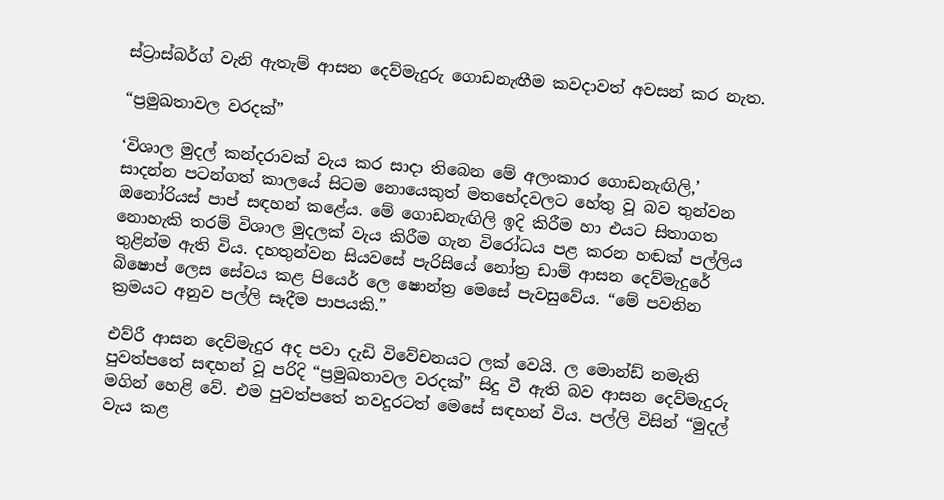ස්ට්‍රාස්බර්ග් වැනි ඇතැම් ආසන දෙව්මැදුරු ගොඩනැඟීම කවදාවත් අවසන් කර නැත.

“ප්‍රමුඛතාවල වරදක්”

‘විශාල මුදල් කන්දරාවක් වැය කර සාදා තිබෙන මේ අලංකාර ගොඩනැඟිලි,’ සාදන්න පටන්ගත් කාලයේ සිටම නොයෙකුත් මතභේදවලට හේතු වූ බව තුන්වන ඔනෝරියස් පාප් සඳහන් කළේය. මේ ගොඩනැඟිලි ඉදි කිරීම හා එයට සිතාගත නොහැකි තරම් විශාල මුදලක් වැය කිරීම ගැන විරෝධය පළ කරන හඬක් පල්ලිය තුළින්ම ඇති විය. දහතුන්වන සියවසේ පැරිසියේ නෝත්‍ර ඩාම් ආසන දෙව්මැදුරේ බිෂොප් ලෙස සේවය කළ පියෙර් ලෙ ෂොන්ත්‍ර මෙසේ පැවසුවේය. “මේ පවතින ක්‍රමයට අනුව පල්ලි සෑදීම පාපයකි.”

එව්රී ආසන දෙව්මැදුර අද පවා දැඩි විවේචනයට ලක් වෙයි. ල මොන්ඩ් නමැති පුවත්පතේ සඳහන් වූ පරිදි “ප්‍රමුඛතාවල වරදක්” සිදු වී ඇති බව ආසන දෙව්මැදුරු මගින් හෙළි වේ. එම පුවත්පතේ තවදුරටත් මෙසේ සඳහන් විය. පල්ලි විසින් “මුදල් වැය කළ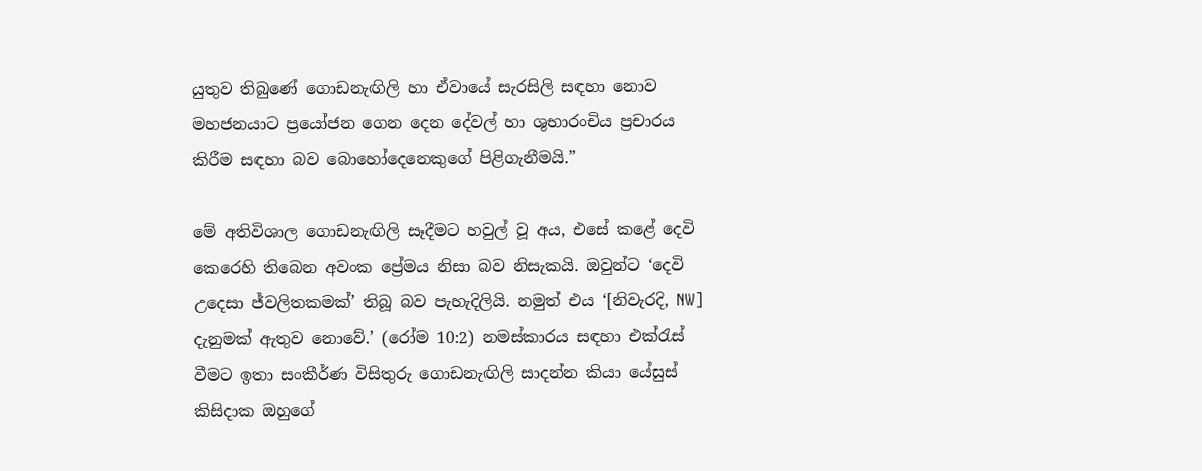යුතුව තිබුණේ ගොඩනැඟිලි හා ඒවායේ සැරසිලි සඳහා නොව මහජනයාට ප්‍රයෝජන ගෙන දෙන දේවල් හා ශුභාරංචිය ප්‍රචාරය කිරීම සඳහා බව බොහෝදෙනෙකුගේ පිළිගැනීමයි.”

මේ අතිවිශාල ගොඩනැඟිලි සෑදීමට හවුල් වූ අය, එසේ කළේ දෙවි කෙරෙහි තිබෙන අවංක ප්‍රේමය නිසා බව නිසැකයි. ඔවුන්ට ‘දෙවි උදෙසා ජ්වලිතකමක්’ තිබූ බව පැහැදිලියි. නමුත් එය ‘[නිවැරදි, NW] දැනුමක් ඇතුව නොවේ.’ (රෝම 10:2) නමස්කාරය සඳහා එක්රැස් වීමට ඉතා සංකීර්ණ විසිතුරු ගොඩනැඟිලි සාදන්න කියා යේසුස් කිසිදාක ඔහුගේ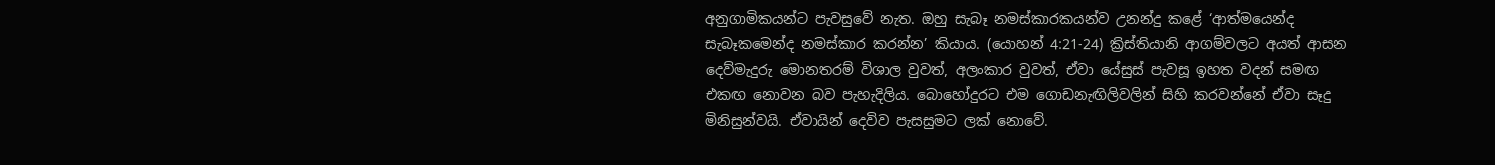අනුගාමිකයන්ට පැවසුවේ නැත. ඔහු සැබෑ නමස්කාරකයන්ව උනන්දු කළේ ‘ආත්මයෙන්ද සැබෑකමෙන්ද නමස්කාර කරන්න’ කියාය. (යොහන් 4:21-24) ක්‍රිස්තියානි ආගම්වලට අයත් ආසන දෙව්මැදුරු මොනතරම් විශාල වුවත්, අලංකාර වුවත්, ඒවා යේසුස් පැවසූ ඉහත වදන් සමඟ එකඟ නොවන බව පැහැදිලිය. බොහෝදුරට එම ගොඩනැඟිලිවලින් සිහි කරවන්නේ ඒවා සෑදු මිනිසුන්වයි. ඒවායින් දෙවිව පැසසුමට ලක් නොවේ.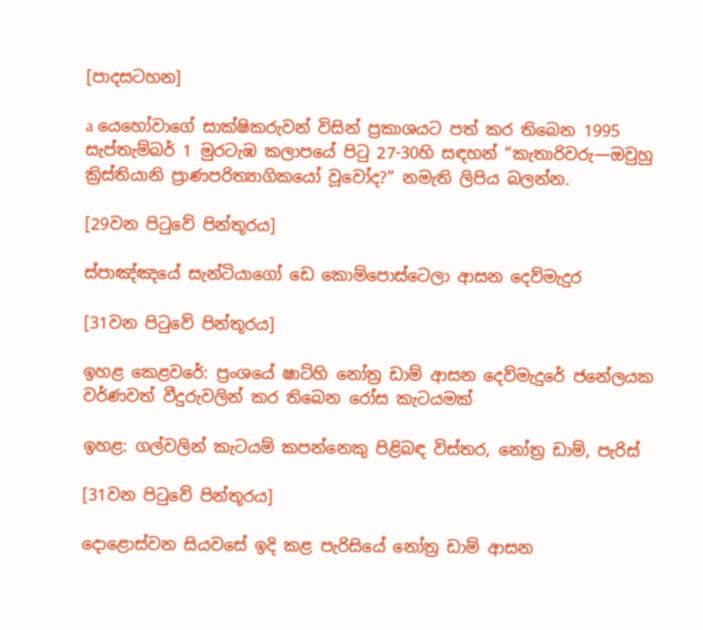[පාදසටහන]

a යෙහෝවාගේ සාක්ෂිකරුවන් විසින් ප්‍රකාශයට පත් කර තිබෙන 1995 සැප්තැම්බර් 1 මුරටැඹ කලාපයේ පිටු 27-30හි සඳහන් “කැතාරිවරු—ඔවුහු ක්‍රිස්තියානි ප්‍රාණපරිත්‍යාගිකයෝ වූවෝද?” නමැති ලිපිය බලන්න.

[29වන පිටුවේ පින්තූරය]

ස්පාඤ්ඤයේ සැන්ටියාගෝ ඩෙ කොම්පොස්ටෙලා ආසන දෙව්මැදුර

[31වන පිටුවේ පින්තූරය]

ඉහළ කෙළවරේ: ප්‍රංශයේ ෂාට්හි නෝත්‍ර ඩාම් ආසන දෙව්මැදුරේ ජනේලයක වර්ණවත් වීදුරුවලින් කර තිබෙන රෝස කැටයමක්

ඉහළ: ගල්වලින් කැටයම් කපන්නෙකු පිළිබඳ විස්තර, නෝත්‍ර ඩාම්, පැරිස්

[31වන පිටුවේ පින්තූරය]

දොළොස්වන සියවසේ ඉදි කළ පැරිසියේ නෝත්‍ර ඩාම් ආසන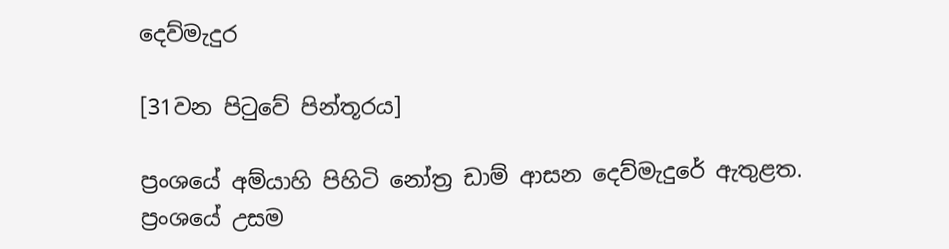දෙව්මැදුර

[31වන පිටුවේ පින්තූරය]

ප්‍රංශයේ අම්යාහි පිහිටි නෝත්‍ර ඩාම් ආසන දෙව්මැදුරේ ඇතුළත. ප්‍රංශයේ උසම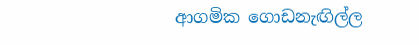ආගමික ගොඩනැඟිල්ල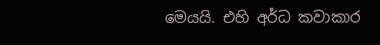මෙයයි. එහි අර්ධ කවාකාර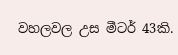වහලවල උස මීටර් 43කි.